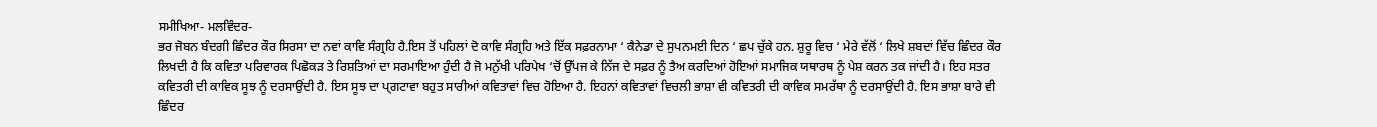ਸਮੀਖਿਆ- ਮਲਵਿੰਦਰ-
ਭਰ ਜੋਬਨ ਬੰਦਗੀ ਛਿੰਦਰ ਕੌਰ ਸਿਰਸਾ ਦਾ ਨਵਾਂ ਕਾਵਿ ਸੰਗ੍ਰਹਿ ਹੈ.ਇਸ ਤੋਂ ਪਹਿਲਾਂ ਦੋ ਕਾਵਿ ਸੰਗ੍ਰਹਿ ਅਤੇ ਇੱਕ ਸਫ਼ਰਨਾਮਾ ‘ ਕੈਨੇਡਾ ਦੇ ਸੁਪਨਮਈ ਦਿਨ ‘ ਛਪ ਚੁੱਕੇ ਹਨ. ਸ਼ੁਰੂ ਵਿਚ ‘ ਮੇਰੇ ਵੱਲੋਂ ‘ ਲਿਖੇ ਸ਼ਬਦਾਂ ਵਿੱਚ ਛਿੰਦਰ ਕੌਰ ਲਿਖਦੀ ਹੈ ਕਿ ਕਵਿਤਾ ਪਰਿਵਾਰਕ ਪਿਛੋਕੜ ਤੇ ਰਿਸ਼ਤਿਆਂ ਦਾ ਸਰਮਾਇਆ ਹੁੰਦੀ ਹੈ ਜੋ ਮਨੁੱਖੀ ਪਰਿਪੇਖ ‘ਚੋਂ ਉੱਪਜ ਕੇ ਨਿੱਜ ਦੇ ਸਫ਼ਰ ਨੂੰ ਤੈਅ ਕਰਦਿਆਂ ਹੋਇਆਂ ਸਮਾਜਿਕ ਯਥਾਰਥ ਨੂੰ ਪੇਸ਼ ਕਰਨ ਤਕ ਜਾਂਦੀ ਹੈ। ਇਹ ਸਤਰ ਕਵਿਤਰੀ ਦੀ ਕਾਵਿਕ ਸੂਝ ਨੂੰ ਦਰਸਾਉਂਦੀ ਹੈ. ਇਸ ਸੂਝ ਦਾ ਪ੍ਗਟਾਵਾ ਬਹੁਤ ਸਾਰੀਆਂ ਕਵਿਤਾਵਾਂ ਵਿਚ ਹੋਇਆ ਹੈ. ਇਹਨਾਂ ਕਵਿਤਾਵਾਂ ਵਿਚਲੀ ਭਾਸ਼ਾ ਵੀ ਕਵਿਤਰੀ ਦੀ ਕਾਵਿਕ ਸਮਰੱਥਾ ਨੂੰ ਦਰਸਾਉਂਦੀ ਹੈ. ਇਸ ਭਾਸ਼ਾ ਬਾਰੇ ਵੀ ਛਿੰਦਰ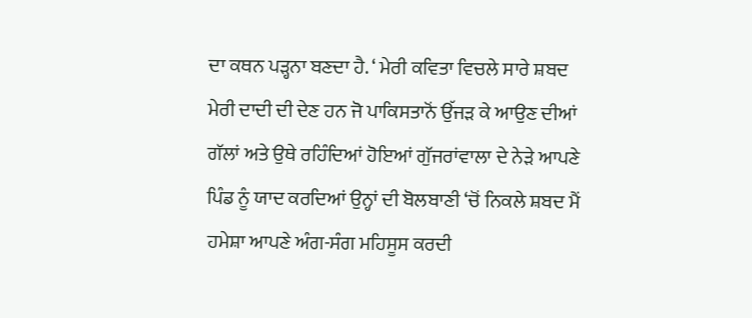ਦਾ ਕਥਨ ਪੜ੍ਹਨਾ ਬਣਦਾ ਹੈ. ‘ ਮੇਰੀ ਕਵਿਤਾ ਵਿਚਲੇ ਸਾਰੇ ਸ਼ਬਦ ਮੇਰੀ ਦਾਦੀ ਦੀ ਦੇਣ ਹਨ ਜੋ ਪਾਕਿਸਤਾਨੋਂ ਉੱਜੜ ਕੇ ਆਉਣ ਦੀਆਂ ਗੱਲਾਂ ਅਤੇ ਉਥੇ ਰਹਿੰਦਿਆਂ ਹੋਇਆਂ ਗੁੱਜਰਾਂਵਾਲਾ ਦੇ ਨੇੜੇ ਆਪਣੇ ਪਿੰਡ ਨੂੰ ਯਾਦ ਕਰਦਿਆਂ ਉਨ੍ਹਾਂ ਦੀ ਬੋਲਬਾਣੀ ‘ਚੋਂ ਨਿਕਲੇ ਸ਼ਬਦ ਮੈਂ ਹਮੇਸ਼ਾ ਆਪਣੇ ਅੰਗ-ਸੰਗ ਮਹਿਸੂਸ ਕਰਦੀ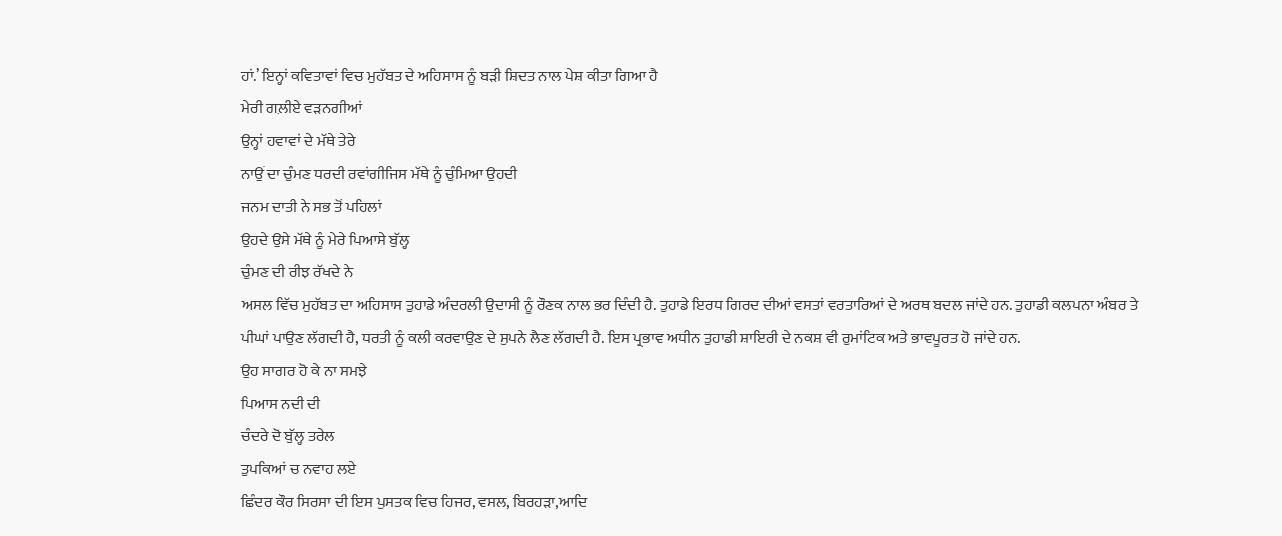ਹਾਂ.’ ਇਨ੍ਹਾਂ ਕਵਿਤਾਵਾਂ ਵਿਚ ਮੁਹੱਬਤ ਦੇ ਅਹਿਸਾਸ ਨੂੰ ਬੜੀ ਸ਼ਿਦਤ ਨਾਲ ਪੇਸ਼ ਕੀਤਾ ਗਿਆ ਹੈ
ਮੇਰੀ ਗਲ਼ੀਏ ਵੜਨਗੀਆਂ
ਉਨ੍ਹਾਂ ਹਵਾਵਾਂ ਦੇ ਮੱਥੇ ਤੇਰੇ
ਨਾਉਂ ਦਾ ਚੁੰਮਣ ਧਰਦੀ ਰਵਾਂਗੀਜਿਸ ਮੱਥੇ ਨੂੰ ਚੁੰਮਿਆ ਉਹਦੀ
ਜਨਮ ਦਾਤੀ ਨੇ ਸਭ ਤੋਂ ਪਹਿਲਾਂ
ਉਹਦੇ ਉਸੇ ਮੱਥੇ ਨੂੰ ਮੇਰੇ ਪਿਆਸੇ ਬੁੱਲ੍ਹ
ਚੁੰਮਣ ਦੀ ਰੀਝ ਰੱਖਦੇ ਨੇ
ਅਸਲ ਵਿੱਚ ਮੁਹੱਬਤ ਦਾ ਅਹਿਸਾਸ ਤੁਹਾਡੇ ਅੰਦਰਲੀ ਉਦਾਸੀ ਨੂੰ ਰੌਣਕ ਨਾਲ ਭਰ ਦਿੰਦੀ ਹੈ. ਤੁਹਾਡੇ ਇਰਧ ਗਿਰਦ ਦੀਆਂ ਵਸਤਾਂ ਵਰਤਾਰਿਆਂ ਦੇ ਅਰਥ ਬਦਲ ਜਾਂਦੇ ਹਨ. ਤੁਹਾਡੀ ਕਲਪਨਾ ਅੰਬਰ ਤੇ ਪੀਘਾਂ ਪਾਉਣ ਲੱਗਦੀ ਹੈ, ਧਰਤੀ ਨੂੰ ਕਲੀ ਕਰਵਾਉਣ ਦੇ ਸੁਪਨੇ ਲੈਣ ਲੱਗਦੀ ਹੈ. ਇਸ ਪ੍ਰਭਾਵ ਅਧੀਨ ਤੁਹਾਡੀ ਸ਼ਾਇਰੀ ਦੇ ਨਕਸ਼ ਵੀ ਰੁਮਾਂਟਿਕ ਅਤੇ ਭਾਵਪੂਰਤ ਹੋ ਜਾਂਦੇ ਹਨ.
ਉਹ ਸਾਗਰ ਹੋ ਕੇ ਨਾ ਸਮਝੇ
ਪਿਆਸ ਨਦੀ ਦੀ
ਚੰਦਰੇ ਦੋ ਬੁੱਲ੍ਹ ਤਰੇਲ
ਤੁਪਕਿਆਂ ਚ ਨਵਾਹ ਲਏ
ਛਿੰਦਰ ਕੌਰ ਸਿਰਸਾ ਦੀ ਇਸ ਪੁਸਤਕ ਵਿਚ ਹਿਜਰ, ਵਸਲ, ਬਿਰਹੜਾ,ਆਦਿ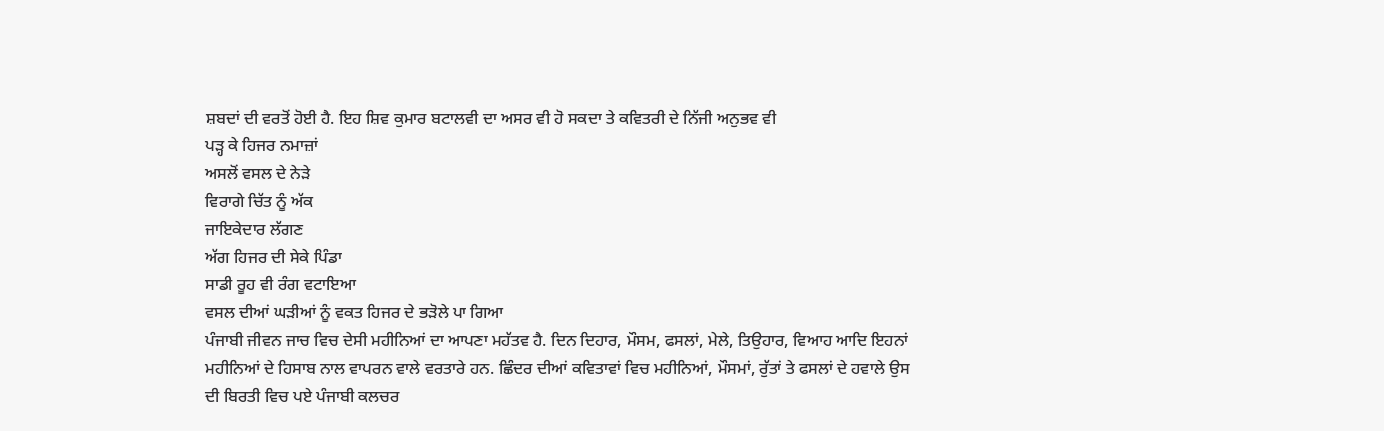ਸ਼ਬਦਾਂ ਦੀ ਵਰਤੋਂ ਹੋਈ ਹੈ. ਇਹ ਸ਼ਿਵ ਕੁਮਾਰ ਬਟਾਲਵੀ ਦਾ ਅਸਰ ਵੀ ਹੋ ਸਕਦਾ ਤੇ ਕਵਿਤਰੀ ਦੇ ਨਿੱਜੀ ਅਨੁਭਵ ਵੀ
ਪੜ੍ਹ ਕੇ ਹਿਜਰ ਨਮਾਜ਼ਾਂ
ਅਸਲੋਂ ਵਸਲ ਦੇ ਨੇੜੇ
ਵਿਰਾਗੇ ਚਿੱਤ ਨੂੰ ਅੱਕ
ਜਾਇਕੇਦਾਰ ਲੱਗਣ
ਅੱਗ ਹਿਜਰ ਦੀ ਸੇਕੇ ਪਿੰਡਾ
ਸਾਡੀ ਰੂਹ ਵੀ ਰੰਗ ਵਟਾਇਆ
ਵਸਲ ਦੀਆਂ ਘੜੀਆਂ ਨੂੰ ਵਕਤ ਹਿਜਰ ਦੇ ਭੜੋਲੇ ਪਾ ਗਿਆ
ਪੰਜਾਬੀ ਜੀਵਨ ਜਾਚ ਵਿਚ ਦੇਸੀ ਮਹੀਨਿਆਂ ਦਾ ਆਪਣਾ ਮਹੱਤਵ ਹੈ. ਦਿਨ ਦਿਹਾਰ, ਮੌਸਮ, ਫਸਲਾਂ, ਮੇਲੇ, ਤਿਉਹਾਰ, ਵਿਆਹ ਆਦਿ ਇਹਨਾਂ ਮਹੀਨਿਆਂ ਦੇ ਹਿਸਾਬ ਨਾਲ ਵਾਪਰਨ ਵਾਲੇ ਵਰਤਾਰੇ ਹਨ. ਛਿੰਦਰ ਦੀਆਂ ਕਵਿਤਾਵਾਂ ਵਿਚ ਮਹੀਨਿਆਂ, ਮੌਸਮਾਂ, ਰੁੱਤਾਂ ਤੇ ਫਸਲਾਂ ਦੇ ਹਵਾਲੇ ਉਸ ਦੀ ਬਿਰਤੀ ਵਿਚ ਪਏ ਪੰਜਾਬੀ ਕਲਚਰ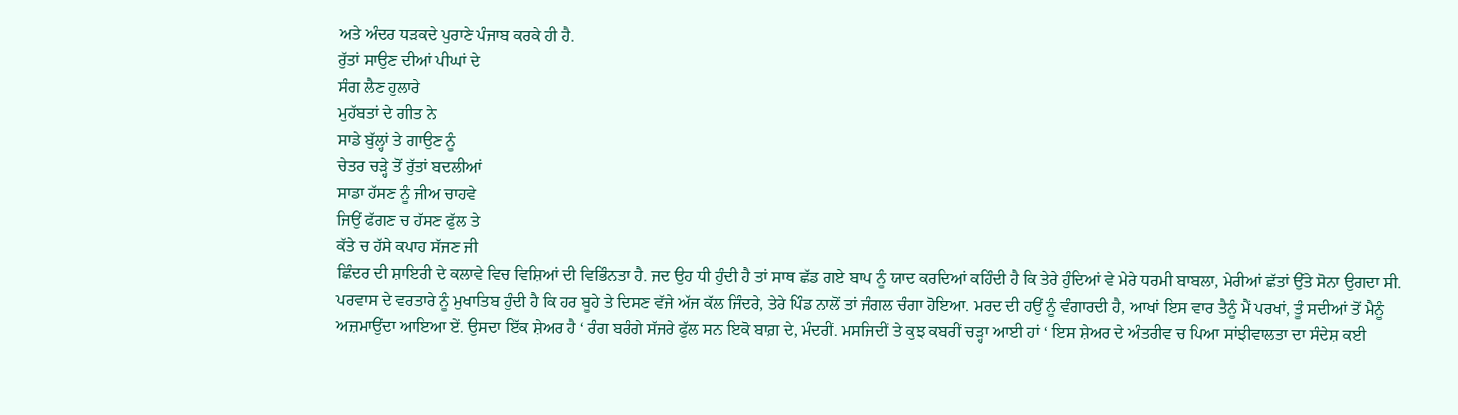ਅਤੇ ਅੰਦਰ ਧੜਕਦੇ ਪੁਰਾਣੇ ਪੰਜਾਬ ਕਰਕੇ ਹੀ ਹੈ.
ਰੁੱਤਾਂ ਸਾਉਣ ਦੀਆਂ ਪੀਘਾਂ ਦੇ
ਸੰਗ ਲੈਣ ਹੁਲਾਰੇ
ਮੁਹੱਬਤਾਂ ਦੇ ਗੀਤ ਨੇ
ਸਾਡੇ ਬੁੱਲ੍ਹਾਂ ਤੇ ਗਾਉਣ ਨੂੰ
ਚੇਤਰ ਚੜ੍ਹੇ ਤੋਂ ਰੁੱਤਾਂ ਬਦਲੀਆਂ
ਸਾਡਾ ਹੱਸਣ ਨੂੰ ਜੀਅ ਚਾਹਵੇ
ਜਿਉਂ ਫੱਗਣ ਚ ਹੱਸਣ ਫੁੱਲ ਤੇ
ਕੱਤੇ ਚ ਹੱਸੇ ਕਪਾਹ ਸੱਜਣ ਜੀ
ਛਿੰਦਰ ਦੀ ਸ਼ਾਇਰੀ ਦੇ ਕਲਾਵੇ ਵਿਚ ਵਿਸ਼ਿਆਂ ਦੀ ਵਿਭਿੰਨਤਾ ਹੈ. ਜਦ ਉਹ ਧੀ ਹੁੰਦੀ ਹੈ ਤਾਂ ਸਾਥ ਛੱਡ ਗਏ ਬਾਪ ਨੂੰ ਯਾਦ ਕਰਦਿਆਂ ਕਹਿੰਦੀ ਹੈ ਕਿ ਤੇਰੇ ਹੁੰਦਿਆਂ ਵੇ ਮੇਰੇ ਧਰਮੀ ਬਾਬਲਾ, ਮੇਰੀਆਂ ਛੱਤਾਂ ਉੱਤੇ ਸੋਨਾ ਉਗਦਾ ਸੀ. ਪਰਵਾਸ ਦੇ ਵਰਤਾਰੇ ਨੂੰ ਮੁਖਾਤਿਬ ਹੁੰਦੀ ਹੈ ਕਿ ਹਰ ਬੂਹੇ ਤੇ ਦਿਸਣ ਵੱਜੇ ਅੱਜ ਕੱਲ ਜਿੰਦਰੇ, ਤੇਰੇ ਪਿੰਡ ਨਾਲੋਂ ਤਾਂ ਜੰਗਲ ਚੰਗਾ ਹੋਇਆ. ਮਰਦ ਦੀ ਹਉਂ ਨੂੰ ਵੰਗਾਰਦੀ ਹੈ, ਆਖਾਂ ਇਸ ਵਾਰ ਤੈਨੂੰ ਮੈਂ ਪਰਖਾਂ, ਤੂੰ ਸਦੀਆਂ ਤੋਂ ਮੈਨੂੰ ਅਜ਼ਮਾਉਂਦਾ ਆਇਆ ਏਂ. ਉਸਦਾ ਇੱਕ ਸ਼ੇਅਰ ਹੈ ‘ ਰੰਗ ਬਰੰਗੇ ਸੱਜਰੇ ਫੁੱਲ ਸਨ ਇਕੋ ਬਾਗ਼ ਦੇ, ਮੰਦਰੀਂ. ਮਸਜਿਦੀਂ ਤੇ ਕੁਝ ਕਬਰੀਂ ਚੜ੍ਹਾ ਆਈ ਹਾਂ ‘ ਇਸ ਸ਼ੇਅਰ ਦੇ ਅੰਤਰੀਵ ਚ ਪਿਆ ਸਾਂਝੀਵਾਲਤਾ ਦਾ ਸੰਦੇਸ਼ ਕਈ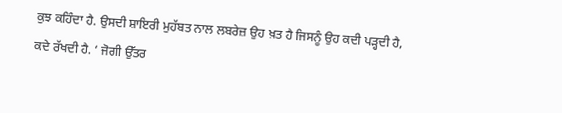ਕੁਝ ਕਹਿੰਦਾ ਹੈ. ਉਸਦੀ ਸ਼ਾਇਰੀ ਮੁਹੱਬਤ ਨਾਲ ਲਬਰੇਜ਼ ਉਹ ਖ਼ਤ ਹੈ ਜਿਸਨੂੰ ਉਹ ਕਦੀ ਪੜ੍ਹਦੀ ਹੈ, ਕਦੇ ਰੱਖਦੀ ਹੈ. ‘ ਜੋਗੀ ਉੱਤਰ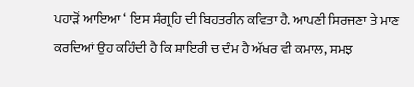ਪਹਾੜੋਂ ਆਇਆ ‘ ਇਸ ਸੰਗ੍ਰਹਿ ਦੀ ਬਿਹਤਰੀਨ ਕਵਿਤਾ ਹੈ. ਆਪਣੀ ਸਿਰਜਣਾ ਤੇ ਮਾਣ ਕਰਦਿਆਂ ਉਹ ਕਹਿੰਦੀ ਹੈ ਕਿ ਸ਼ਾਇਰੀ ਚ ਦੰਮ ਹੈ ਅੱਖਰ ਵੀ ਕਮਾਲ, ਸਮਝ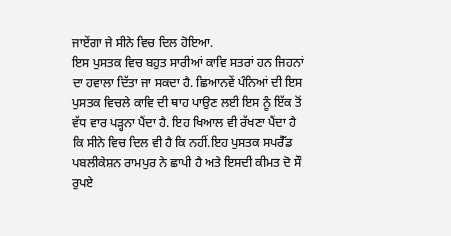ਜਾਏਂਗਾ ਜੇ ਸੀਨੇ ਵਿਚ ਦਿਲ ਹੋਇਆ.
ਇਸ ਪੁਸਤਕ ਵਿਚ ਬਹੁਤ ਸਾਰੀਆਂ ਕਾਵਿ ਸਤਰਾਂ ਹਨ ਜਿਹਨਾਂ ਦਾ ਹਵਾਲਾ ਦਿੱਤਾ ਜਾ ਸਕਦਾ ਹੈ. ਛਿਆਨਵੇਂ ਪੰਨਿਆਂ ਦੀ ਇਸ ਪੁਸਤਕ ਵਿਚਲੇ ਕਾਵਿ ਦੀ ਥਾਹ ਪਾਉਣ ਲਈ ਇਸ ਨੂੰ ਇੱਕ ਤੋਂ ਵੱਧ ਵਾਰ ਪੜ੍ਹਨਾ ਪੈਂਦਾ ਹੈ. ਇਹ ਖਿਆਲ ਵੀ ਰੱਖਣਾ ਪੈਂਦਾ ਹੈ ਕਿ ਸੀਨੇ ਵਿਚ ਦਿਲ ਵੀ ਹੈ ਕਿ ਨਹੀਂ.ਇਹ ਪੁਸਤਕ ਸਪਰੈੱਡ ਪਬਲੀਕੇਸ਼ਨ ਰਾਮਪੁਰ ਨੇ ਛਾਪੀ ਹੈ ਅਤੇ ਇਸਦੀ ਕੀਮਤ ਦੋ ਸੌ ਰੁਪਏ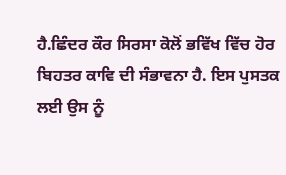ਹੈ.ਛਿੰਦਰ ਕੌਰ ਸਿਰਸਾ ਕੋਲੋਂ ਭਵਿੱਖ ਵਿੱਚ ਹੋਰ ਬਿਹਤਰ ਕਾਵਿ ਦੀ ਸੰਭਾਵਨਾ ਹੈ. ਇਸ ਪੁਸਤਕ ਲਈ ਉਸ ਨੂੰ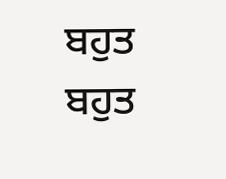ਬਹੁਤ ਬਹੁਤ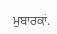ਮੁਬਾਰਕਾਂ.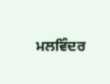ਮਲਵਿੰਦਰ